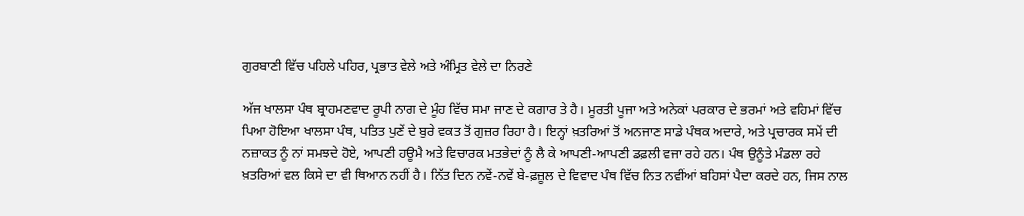ਗੁਰਬਾਣੀ ਵਿੱਚ ਪਹਿਲੇ ਪਹਿਰ, ਪ੍ਰਭਾਤ ਵੇਲੇ ਅਤੇ ਅੰਮ੍ਰਿਤ ਵੇਲੇ ਦਾ ਨਿਰਣੇ

ਅੱਜ ਖਾਲਸਾ ਪੰਥ ਬ੍ਰਾਹਮਣਵਾਦ ਰੂਪੀ ਨਾਗ ਦੇ ਮੂੰਹ ਵਿੱਚ ਸਮਾ ਜਾਣ ਦੇ ਕਗਾਰ ਤੇ ਹੈ। ਮੂਰਤੀ ਪੂਜਾ ਅਤੇ ਅਨੇਕਾਂ ਪਰਕਾਰ ਦੇ ਭਰਮਾਂ ਅਤੇ ਵਹਿਮਾਂ ਵਿੱਚ ਪਿਆ ਹੋਇਆ ਖਾਲਸਾ ਪੰਥ, ਪਤਿਤ ਪੁਣੇਂ ਦੇ ਬੁਰੇ ਵਕਤ ਤੋਂ ਗੁਜ਼ਰ ਰਿਹਾ ਹੈ। ਇਨ੍ਹਾਂ ਖ਼ਤਰਿਆਂ ਤੋਂ ਅਨਜਾਣ ਸਾਡੇ ਪੰਥਕ ਅਦਾਰੇ, ਅਤੇ ਪ੍ਰਚਾਰਕ ਸਮੇਂ ਦੀ ਨਜ਼ਾਕਤ ਨੂੰ ਨਾਂ ਸਮਝਦੇ ਹੋਏ, ਆਪਣੀ ਹਊਮੈ ਅਤੇ ਵਿਚਾਰਕ ਮਤਭੇਦਾਂ ਨੂੰ ਲੈ ਕੇ ਆਪਣੀ-ਆਪਣੀ ਡਫ਼ਲੀ ਵਜਾ ਰਹੇ ਹਨ। ਪੰਥ ਉਨੂੰਤੇ ਮੰਡਲਾ ਰਹੇ ਖ਼ਤਰਿਆਂ ਵਲ ਕਿਸੇ ਦਾ ਵੀ ਥਿਆਨ ਨਹੀਂ ਹੈ। ਨਿੱਤ ਦਿਨ ਨਵੇਂ-ਨਵੇਂ ਬੇ-ਫ਼ਜ਼ੂਲ ਦੇ ਵਿਵਾਦ ਪੰਥ ਵਿੱਚ ਨਿਤ ਨਵੀਂਆਂ ਬਹਿਸਾਂ ਪੈਦਾ ਕਰਦੇ ਹਨ, ਜਿਸ ਨਾਲ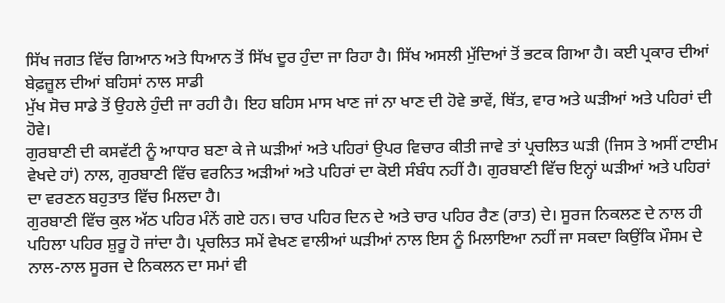ਸਿੱਖ ਜਗਤ ਵਿੱਚ ਗਿਆਨ ਅਤੇ ਧਿਆਨ ਤੋਂ ਸਿੱਖ ਦੂਰ ਹੁੰਦਾ ਜਾ ਰਿਹਾ ਹੈ। ਸਿੱਖ ਅਸਲੀ ਮੁੱਦਿਆਂ ਤੋਂ ਭਟਕ ਗਿਆ ਹੈ। ਕਈ ਪ੍ਰਕਾਰ ਦੀਆਂ ਬੇਫ਼ਜ਼ੂਲ ਦੀਆਂ ਬਹਿਸਾਂ ਨਾਲ ਸਾਡੀ
ਮੁੱਖ ਸੋਚ ਸਾਡੇ ਤੋਂ ਉਹਲੇ ਹੁੰਦੀ ਜਾ ਰਹੀ ਹੈ। ਇਹ ਬਹਿਸ ਮਾਸ ਖਾਣ ਜਾਂ ਨਾ ਖਾਣ ਦੀ ਹੋਵੇ ਭਾਵੇਂ, ਥਿੱਤ, ਵਾਰ ਅਤੇ ਘੜੀਆਂ ਅਤੇ ਪਹਿਰਾਂ ਦੀ ਹੋਵੇ।
ਗੁਰਬਾਣੀ ਦੀ ਕਸਵੱਟੀ ਨੂੰ ਆਧਾਰ ਬਣਾ ਕੇ ਜੇ ਘੜੀਆਂ ਅਤੇ ਪਹਿਰਾਂ ਉਪਰ ਵਿਚਾਰ ਕੀਤੀ ਜਾਵੇ ਤਾਂ ਪ੍ਰਚਲਿਤ ਘੜੀ (ਜਿਸ ਤੇ ਅਸੀਂ ਟਾਈਮ ਵੇਖਦੇ ਹਾਂ) ਨਾਲ, ਗੁਰਬਾਣੀ ਵਿੱਚ ਵਰਨਿਤ ਅੜੀਆਂ ਅਤੇ ਪਹਿਰਾਂ ਦਾ ਕੋਈ ਸੰਬੰਧ ਨਹੀਂ ਹੈ। ਗੁਰਬਾਣੀ ਵਿੱਚ ਇਨ੍ਹਾਂ ਘੜੀਆਂ ਅਤੇ ਪਹਿਰਾਂ ਦਾ ਵਰਣਨ ਬਹੁਤਾਤ ਵਿੱਚ ਮਿਲਦਾ ਹੈ।
ਗੁਰਬਾਣੀ ਵਿੱਚ ਕੁਲ ਅੱਠ ਪਹਿਰ ਮੰਨੇਂ ਗਏ ਹਨ। ਚਾਰ ਪਹਿਰ ਦਿਨ ਦੇ ਅਤੇ ਚਾਰ ਪਹਿਰ ਰੈਣ (ਰਾਤ) ਦੇ। ਸੂਰਜ ਨਿਕਲਣ ਦੇ ਨਾਲ ਹੀ ਪਹਿਲਾ ਪਹਿਰ ਸ਼ੁਰੂ ਹੋ ਜਾਂਦਾ ਹੈ। ਪ੍ਰਚਲਿਤ ਸਮੇਂ ਵੇਖਣ ਵਾਲੀਆਂ ਘੜੀਆਂ ਨਾਲ ਇਸ ਨੂੰ ਮਿਲਾਇਆ ਨਹੀਂ ਜਾ ਸਕਦਾ ਕਿਉਂਕਿ ਮੌਸਮ ਦੇ ਨਾਲ-ਨਾਲ ਸੂਰਜ ਦੇ ਨਿਕਲਨ ਦਾ ਸਮਾਂ ਵੀ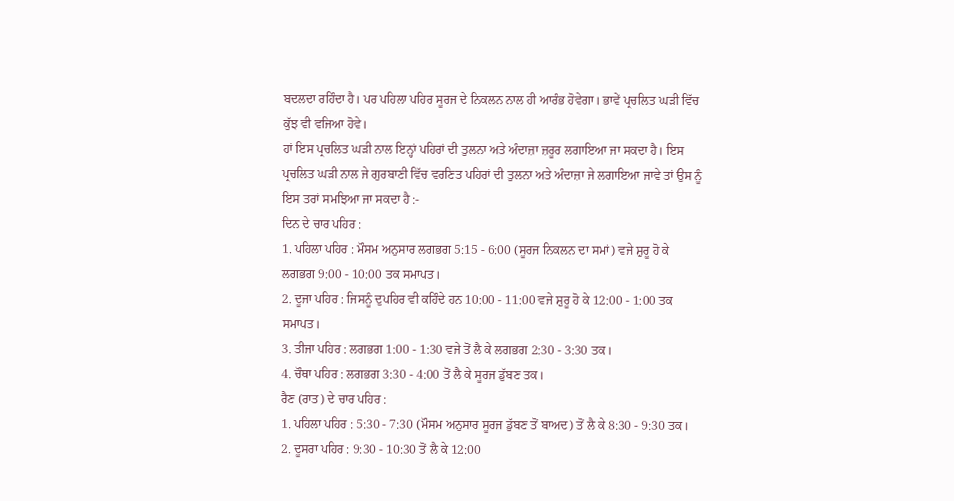ਬਦਲਦਾ ਰਹਿੰਦਾ ਹੈ। ਪਰ ਪਹਿਲਾ ਪਹਿਰ ਸੂਰਜ ਦੇ ਨਿਕਲਨ ਨਾਲ ਹੀ ਆਰੰਭ ਹੋਵੇਗਾ। ਭਾਵੇਂ ਪ੍ਰਚਲਿਤ ਘੜੀ ਵਿੱਚ ਕੁੱਝ ਵੀ ਵਜਿਆ ਹੋਵੇ।
ਹਾਂ ਇਸ ਪ੍ਰਚਲਿਤ ਘੜੀ ਨਾਲ ਇਨ੍ਹਾਂ ਪਹਿਰਾਂ ਦੀ ਤੁਲਨਾ ਅਤੇ ਅੰਦਾਜ਼ਾ ਜ਼ਰੂਰ ਲਗਾਇਆ ਜਾ ਸਕਦਾ ਹੈ। ਇਸ ਪ੍ਰਚਲਿਤ ਘੜੀ ਨਾਲ ਜੇ ਗੁਰਬਾਣੀ ਵਿੱਚ ਵਰਣਿਤ ਪਹਿਰਾਂ ਦੀ ਤੁਲਨਾ ਅਤੇ ਅੰਦਾਜ਼ਾ ਜੇ ਲਗਾਇਆ ਜਾਵੇ ਤਾਂ ਉਸ ਨੂੰ ਇਸ ਤਰਾਂ ਸਮਝਿਆ ਜਾ ਸਕਦਾ ਹੈ :-
ਦਿਨ ਦੇ ਚਾਰ ਪਹਿਰ :
1. ਪਹਿਲਾ ਪਹਿਰ : ਮੌਸਮ ਅਨੁਸਾਰ ਲਗਭਗ 5:15 - 6:00 (ਸੂਰਜ ਨਿਕਲਨ ਦਾ ਸਮਾਂ) ਵਜੇ ਸ਼ੁਰੂ ਹੋ ਕੇ ਲਗਭਗ 9:00 - 10:00 ਤਕ ਸਮਾਪਤ।
2. ਦੂਜਾ ਪਹਿਰ : ਜਿਸਨੂੰ ਦੁਪਹਿਰ ਵੀ ਕਹਿੰਦੇ ਹਨ 10:00 - 11:00 ਵਜੇ ਸ਼ੁਰੂ ਹੋ ਕੇ 12:00 - 1:00 ਤਕ ਸਮਾਪਤ।
3. ਤੀਜਾ ਪਹਿਰ : ਲਗਭਗ 1:00 - 1:30 ਵਜੇ ਤੋਂ ਲੈ ਕੇ ਲਗਭਗ 2:30 - 3:30 ਤਕ।
4. ਚੌਥਾ ਪਹਿਰ : ਲਗਭਗ 3:30 - 4:00 ਤੋਂ ਲੈ ਕੇ ਸੂਰਜ ਡੁੱਬਣ ਤਕ।
ਰੈਣ (ਰਾਤ) ਦੇ ਚਾਰ ਪਹਿਰ :
1. ਪਹਿਲਾ ਪਹਿਰ : 5:30 - 7:30 (ਮੌਸਮ ਅਨੁਸਾਰ ਸੂਰਜ ਡੁੱਬਣ ਤੋਂ ਬਾਅਦ) ਤੋਂ ਲੈ ਕੇ 8:30 - 9:30 ਤਕ।
2. ਦੂਸਰਾ ਪਹਿਰ : 9:30 - 10:30 ਤੋਂ ਲੈ ਕੇ 12:00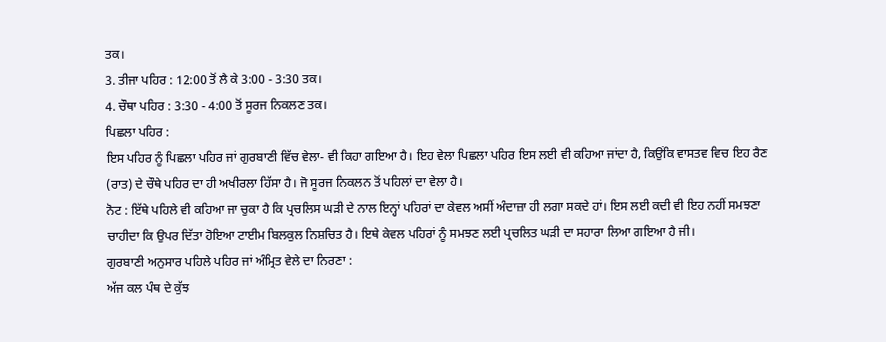ਤਕ।
3. ਤੀਜਾ ਪਹਿਰ : 12:00 ਤੋਂ ਲੈ ਕੇ 3:00 - 3:30 ਤਕ।
4. ਚੌਥਾ ਪਹਿਰ : 3:30 - 4:00 ਤੋਂ ਸੂਰਜ ਨਿਕਲਣ ਤਕ।
ਪਿਛਲਾ ਪਹਿਰ :
ਇਸ ਪਹਿਰ ਨੂੰ ਪਿਛਲਾ ਪਹਿਰ ਜਾਂ ਗੁਰਬਾਣੀ ਵਿੱਚ ਵੇਲਾ- ਵੀ ਕਿਹਾ ਗਇਆ ਹੈ। ਇਹ ਵੇਲਾ ਪਿਛਲਾ ਪਹਿਰ ਇਸ ਲਈ ਵੀ ਕਹਿਆ ਜਾਂਦਾ ਹੈ, ਕਿਉਂਕਿ ਵਾਸਤਵ ਵਿਚ ਇਹ ਰੈਣ (ਰਾਤ) ਦੇ ਚੌਥੇ ਪਹਿਰ ਦਾ ਹੀ ਅਖੀਰਲਾ ਹਿੱਸਾ ਹੈ। ਜੋ ਸੂਰਜ ਨਿਕਲਨ ਤੋਂ ਪਹਿਲਾਂ ਦਾ ਵੇਲਾ ਹੈ।
ਨੋਟ : ਇੱਥੇ ਪਹਿਲੇ ਵੀ ਕਹਿਆ ਜਾ ਚੁਕਾ ਹੈ ਕਿ ਪ੍ਰਚਲਿਸ ਘੜੀ ਦੇ ਨਾਲ ਇਨ੍ਹਾਂ ਪਹਿਰਾਂ ਦਾ ਕੇਵਲ ਅਸੀਂ ਅੰਦਾਜ਼ਾ ਹੀ ਲਗਾ ਸਕਦੇ ਹਾਂ। ਇਸ ਲਈ ਕਦੀ ਵੀ ਇਹ ਨਹੀਂ ਸਮਝਣਾ ਚਾਹੀਦਾ ਕਿ ਉਪਰ ਦਿੱਤਾ ਹੋਇਆ ਟਾਈਮ ਬਿਲਕੁਲ ਨਿਸ਼ਚਿਤ ਹੈ। ਇਥੇ ਕੇਵਲ ਪਹਿਰਾਂ ਨੂੰ ਸਮਝਣ ਲਈ ਪ੍ਰਚਲਿਤ ਘੜੀ ਦਾ ਸਹਾਰਾ ਲਿਆ ਗਇਆ ਹੈ ਜੀ।
ਗੁਰਬਾਣੀ ਅਨੁਸਾਰ ਪਹਿਲੇ ਪਹਿਰ ਜਾਂ ਅੰਮ੍ਰਿਤ ਵੇਲੇ ਦਾ ਨਿਰਣਾ :
ਅੱਜ ਕਲ ਪੰਥ ਦੇ ਕੁੱਝ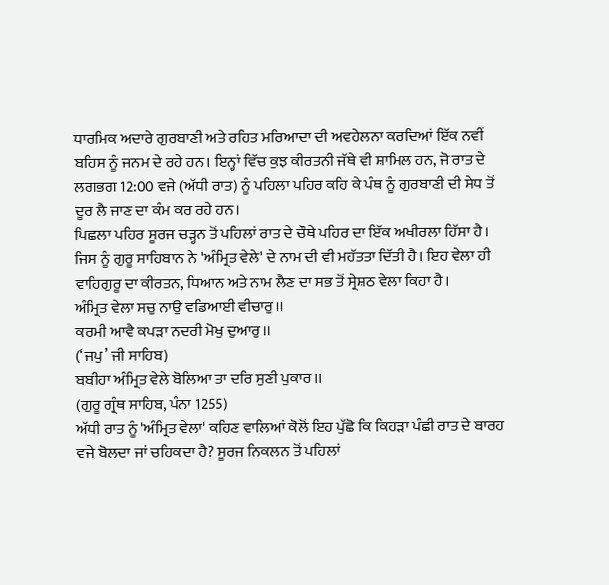ਧਾਰਮਿਕ ਅਦਾਰੇ ਗੁਰਬਾਣੀ ਅਤੇ ਰਹਿਤ ਮਰਿਆਦਾ ਦੀ ਅਵਹੇਲਨਾ ਕਰਦਿਆਂ ਇੱਕ ਨਵੀਂ ਬਹਿਸ ਨੂੰ ਜਨਮ ਦੇ ਰਹੇ ਹਨ। ਇਨ੍ਹਾਂ ਵਿੱਚ ਕੁਝ ਕੀਰਤਨੀ ਜੱਥੇ ਵੀ ਸ਼ਾਮਿਲ ਹਨ, ਜੋ ਰਾਤ ਦੇ ਲਗਭਗ 12:00 ਵਜੇ (ਅੱਧੀ ਰਾਤ) ਨੂੰ ਪਹਿਲਾ ਪਹਿਰ ਕਹਿ ਕੇ ਪੰਥ ਨੂੰ ਗੁਰਬਾਣੀ ਦੀ ਸੇਧ ਤੋਂ ਦੂਰ ਲੈ ਜਾਣ ਦਾ ਕੰਮ ਕਰ ਰਹੇ ਹਨ।
ਪਿਛਲਾ ਪਹਿਰ ਸੂਰਜ ਚੜ੍ਹਨ ਤੋਂ ਪਹਿਲਾਂ ਰਾਤ ਦੇ ਚੌਥੇ ਪਹਿਰ ਦਾ ਇੱਕ ਅਖੀਰਲਾ ਹਿੱਸਾ ਹੈ। ਜਿਸ ਨੂੰ ਗੁਰੂ ਸਾਹਿਬਾਨ ਨੇ 'ਅੰਮ੍ਰਿਤ ਵੇਲੇ' ਦੇ ਨਾਮ ਦੀ ਵੀ ਮਹੱਤਤਾ ਦਿੱਤੀ ਹੈ। ਇਹ ਵੇਲਾ ਹੀ ਵਾਹਿਗੁਰੂ ਦਾ ਕੀਰਤਨ, ਧਿਆਨ ਅਤੇ ਨਾਮ ਲੈਣ ਦਾ ਸਭ ਤੋਂ ਸ੍ਰੇਸ਼ਠ ਵੇਲਾ ਕਿਹਾ ਹੈ।
ਅੰਮ੍ਰਿਤ ਵੇਲਾ ਸਚੁ ਨਾਉ ਵਡਿਆਈ ਵੀਚਾਰੁ।।
ਕਰਮੀ ਆਵੈ ਕਪੜਾ ਨਦਰੀ ਮੋਖੁ ਦੁਆਰੁ।।
(‘ਜਪੁ’ ਜੀ ਸਾਹਿਬ)
ਬਬੀਹਾ ਅੰਮ੍ਰਿਤ ਵੇਲੇ ਬੋਲਿਆ ਤਾ ਦਰਿ ਸੁਣੀ ਪੁਕਾਰ।।
(ਗੁਰੂ ਗ੍ਰੰਥ ਸਾਹਿਬ, ਪੰਨਾ 1255)
ਅੱਧੀ ਰਾਤ ਨੂੰ 'ਅੰਮ੍ਰਿਤ ਵੇਲਾ' ਕਹਿਣ ਵਾਲਿਆਂ ਕੋਲੋਂ ਇਹ ਪੁੱਛੋ ਕਿ ਕਿਹੜਾ ਪੰਛੀ ਰਾਤ ਦੇ ਬਾਰਹ ਵਜੇ ਬੋਲਦਾ ਜਾਂ ਚਹਿਕਦਾ ਹੈ? ਸੂਰਜ ਨਿਕਲਨ ਤੋਂ ਪਹਿਲਾਂ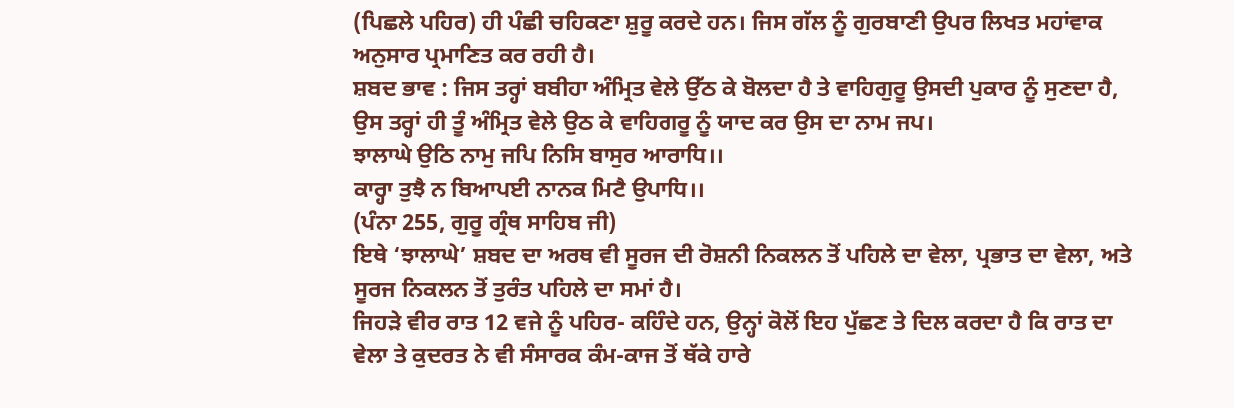(ਪਿਛਲੇ ਪਹਿਰ) ਹੀ ਪੰਛੀ ਚਹਿਕਣਾ ਸ਼ੁਰੂ ਕਰਦੇ ਹਨ। ਜਿਸ ਗੱਲ ਨੂੰ ਗੁਰਬਾਣੀ ਉਪਰ ਲਿਖਤ ਮਹਾਂਵਾਕ ਅਨੁਸਾਰ ਪ੍ਰਮਾਣਿਤ ਕਰ ਰਹੀ ਹੈ।
ਸ਼ਬਦ ਭਾਵ : ਜਿਸ ਤਰ੍ਹਾਂ ਬਬੀਹਾ ਅੰਮ੍ਰਿਤ ਵੇਲੇ ਉੱਠ ਕੇ ਬੋਲਦਾ ਹੈ ਤੇ ਵਾਹਿਗੁਰੂ ਉਸਦੀ ਪੁਕਾਰ ਨੂੰ ਸੁਣਦਾ ਹੈ, ਉਸ ਤਰ੍ਹਾਂ ਹੀ ਤੂੰ ਅੰਮ੍ਰਿਤ ਵੇਲੇ ਉਠ ਕੇ ਵਾਹਿਗਰੂ ਨੂੰ ਯਾਦ ਕਰ ਉਸ ਦਾ ਨਾਮ ਜਪ।
ਝਾਲਾਘੇ ਉਠਿ ਨਾਮੁ ਜਪਿ ਨਿਸਿ ਬਾਸੁਰ ਆਰਾਧਿ।।
ਕਾਰ੍ਹਾ ਤੁਝੈ ਨ ਬਿਆਪਈ ਨਾਨਕ ਮਿਟੈ ਉਪਾਧਿ।।
(ਪੰਨਾ 255, ਗੁਰੂ ਗ੍ਰੰਥ ਸਾਹਿਬ ਜੀ)
ਇਥੇ ‘ਝਾਲਾਘੇ’ ਸ਼ਬਦ ਦਾ ਅਰਥ ਵੀ ਸੂਰਜ ਦੀ ਰੋਸ਼ਨੀ ਨਿਕਲਨ ਤੋਂ ਪਹਿਲੇ ਦਾ ਵੇਲਾ, ਪ੍ਰਭਾਤ ਦਾ ਵੇਲਾ, ਅਤੇ ਸੂਰਜ ਨਿਕਲਨ ਤੋਂ ਤੁਰੰਤ ਪਹਿਲੇ ਦਾ ਸਮਾਂ ਹੈ।
ਜਿਹੜੇ ਵੀਰ ਰਾਤ 12 ਵਜੇ ਨੂੰ ਪਹਿਰ- ਕਹਿੰਦੇ ਹਨ, ਉਨ੍ਹਾਂ ਕੋਲੋਂ ਇਹ ਪੁੱਛਣ ਤੇ ਦਿਲ ਕਰਦਾ ਹੈ ਕਿ ਰਾਤ ਦਾ ਵੇਲਾ ਤੇ ਕੁਦਰਤ ਨੇ ਵੀ ਸੰਸਾਰਕ ਕੰਮ-ਕਾਜ ਤੋਂ ਥੱਕੇ ਹਾਰੇ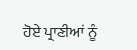ਹੋਏ ਪ੍ਰਾਣੀਆਂ ਨੂੰ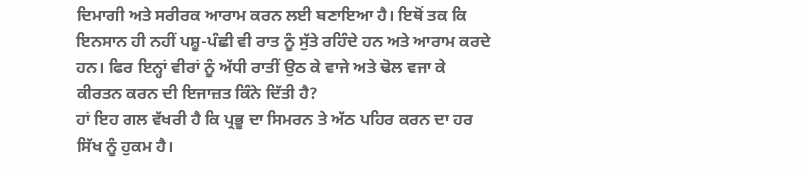ਦਿਮਾਗੀ ਅਤੇ ਸਰੀਰਕ ਆਰਾਮ ਕਰਨ ਲਈ ਬਣਾਇਆ ਹੈ। ਇਥੋਂ ਤਕ ਕਿ ਇਨਸਾਨ ਹੀ ਨਹੀਂ ਪਸ਼ੂ-ਪੰਛੀ ਵੀ ਰਾਤ ਨੂੰ ਸੁੱਤੇ ਰਹਿੰਦੇ ਹਨ ਅਤੇ ਆਰਾਮ ਕਰਦੇ ਹਨ। ਫਿਰ ਇਨ੍ਹਾਂ ਵੀਰਾਂ ਨੂੰ ਅੱਧੀ ਰਾਤੀਂ ਉਠ ਕੇ ਵਾਜੇ ਅਤੇ ਢੋਲ ਵਜਾ ਕੇ ਕੀਰਤਨ ਕਰਨ ਦੀ ਇਜਾਜ਼ਤ ਕਿੰਨੇ ਦਿੱਤੀ ਹੈ?
ਹਾਂ ਇਹ ਗਲ ਵੱਖਰੀ ਹੈ ਕਿ ਪ੍ਰਭੂ ਦਾ ਸਿਮਰਨ ਤੇ ਅੱਠ ਪਹਿਰ ਕਰਨ ਦਾ ਹਰ ਸਿੱਖ ਨੂੰ ਹੁਕਮ ਹੈ।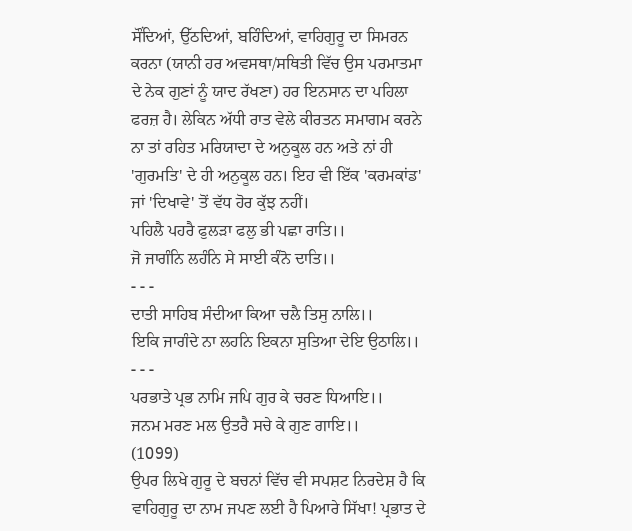ਸੌਂਦਿਆਂ, ਉੱਠਦਿਆਂ, ਬਹਿੰਦਿਆਂ, ਵਾਹਿਗੁਰੂ ਦਾ ਸਿਮਰਨ ਕਰਨਾ (ਯਾਨੀ ਹਰ ਅਵਸਥਾ/ਸਥਿਤੀ ਵਿੱਚ ਉਸ ਪਰਮਾਤਮਾ ਦੇ ਨੇਕ ਗੁਣਾਂ ਨੂੰ ਯਾਦ ਰੱਖਣਾ) ਹਰ ਇਨਸਾਨ ਦਾ ਪਹਿਲਾ ਫਰਜ਼ ਹੈ। ਲੇਕਿਨ ਅੱਧੀ ਰਾਤ ਵੇਲੇ ਕੀਰਤਨ ਸਮਾਗਮ ਕਰਨੇ ਨਾ ਤਾਂ ਰਹਿਤ ਮਰਿਯਾਦਾ ਦੇ ਅਨੁਕੂਲ ਹਨ ਅਤੇ ਨਾਂ ਹੀ 'ਗੁਰਮਤਿ' ਦੇ ਹੀ ਅਨੁਕੂਲ ਹਨ। ਇਹ ਵੀ ਇੱਕ 'ਕਰਮਕਾਂਡ' ਜਾਂ 'ਦਿਖਾਵੇ' ਤੋਂ ਵੱਧ ਹੋਰ ਕੁੱਝ ਨਹੀਂ।
ਪਹਿਲੈ ਪਹਰੈ ਫੁਲੜਾ ਫਲੁ ਭੀ ਪਛਾ ਰਾਤਿ।।
ਜੋ ਜਾਗੰਨਿ ਲਹੰਨਿ ਸੇ ਸਾਈ ਕੰਨੋ ਦਾਤਿ।।
- - -
ਦਾਤੀ ਸਾਹਿਬ ਸੰਦੀਆ ਕਿਆ ਚਲੈ ਤਿਸੁ ਨਾਲਿ।।
ਇਕਿ ਜਾਗੰਦੇ ਨਾ ਲਹਨਿ ਇਕਨਾ ਸੁਤਿਆ ਦੇਇ ਉਠਾਲਿ।।
- - -
ਪਰਭਾਤੇ ਪ੍ਰਭ ਨਾਮਿ ਜਪਿ ਗੁਰ ਕੇ ਚਰਣ ਧਿਆਇ।।
ਜਨਮ ਮਰਣ ਮਲ ਉਤਰੈ ਸਚੇ ਕੇ ਗੁਣ ਗਾਇ।।
(1099)
ਉਪਰ ਲਿਖੇ ਗੁਰੂ ਦੇ ਬਚਨਾਂ ਵਿੱਚ ਵੀ ਸਪਸ਼ਟ ਨਿਰਦੇਸ਼ ਹੈ ਕਿ ਵਾਹਿਗੁਰੂ ਦਾ ਨਾਮ ਜਪਣ ਲਈ ਹੈ ਪਿਆਰੇ ਸਿੱਖਾ! ਪ੍ਰਭਾਤ ਦੇ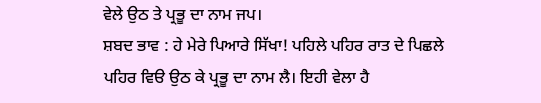ਵੇਲੇ ਉਠ ਤੇ ਪ੍ਰਭੂ ਦਾ ਨਾਮ ਜਪ।
ਸ਼ਬਦ ਭਾਵ : ਹੇ ਮੇਰੇ ਪਿਆਰੇ ਸਿੱਖਾ! ਪਹਿਲੇ ਪਹਿਰ ਰਾਤ ਦੇ ਪਿਛਲੇ ਪਹਿਰ ਵਿੳ ਉਠ ਕੇ ਪ੍ਰਭੂ ਦਾ ਨਾਮ ਲੈ। ਇਹੀ ਵੇਲਾ ਹੈ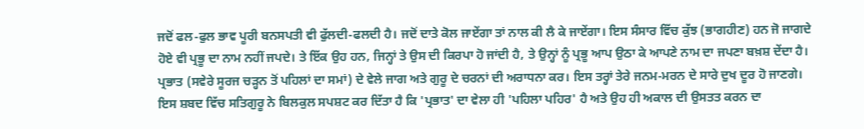ਜਦੋਂ ਫਲ-ਫੁਲ ਭਾਵ ਪੂਰੀ ਬਨਸਪਤੀ ਵੀ ਫੁੱਲਦੀ-ਫਲਦੀ ਹੈ। ਜਦੋਂ ਦਾਤੇ ਕੋਲ ਜਾਏਂਗਾ ਤਾਂ ਨਾਲ ਕੀ ਲੈ ਕੇ ਜਾਏਂਗਾ। ਇਸ ਸੰਸਾਰ ਵਿੱਚ ਕੁੱਝ (ਭਾਗਹੀਣ) ਹਨ ਜੋ ਜਾਗਦੇ ਹੋਏ ਵੀ ਪ੍ਰਭੂ ਦਾ ਨਾਮ ਨਹੀਂ ਜਪਦੇ। ਤੇ ਇੱਕ ਉਹ ਹਨ, ਜਿਨ੍ਹਾਂ ਤੇ ਉਸ ਦੀ ਕਿਰਪਾ ਹੋ ਜਾਂਦੀ ਹੈ, ਤੇ ਉਨ੍ਹਾਂ ਨੂੰ ਪ੍ਰਭੂ ਆਪ ਉਠਾ ਕੇ ਆਪਣੇ ਨਾਮ ਦਾ ਜਪਣਾ ਬਖ਼ਸ਼ ਦੇਂਦਾ ਹੈ। ਪ੍ਰਭਾਤ (ਸਵੇਰੇ ਸੂਰਜ ਚੜ੍ਹਨ ਤੋਂ ਪਹਿਲਾਂ ਦਾ ਸਮਾਂ) ਦੇ ਵੇਲੇ ਜਾਗ ਅਤੇ ਗੁਰੂ ਦੇ ਚਰਨਾਂ ਦੀ ਅਰਾਧਨਾ ਕਰ। ਇਸ ਤਰ੍ਹਾਂ ਤੇਰੇ ਜਨਮ-ਮਰਨ ਦੇ ਸਾਰੇ ਦੁਖ ਦੂਰ ਹੋ ਜਾਣਗੇ।
ਇਸ ਸ਼ਬਦ ਵਿੱਚ ਸਤਿਗੁਰੂ ਨੇ ਬਿਲਕੁਲ ਸਪਸ਼ਟ ਕਰ ਦਿੱਤਾ ਹੈ ਕਿ 'ਪ੍ਰਭਾਤ' ਦਾ ਵੇਲਾ ਹੀ 'ਪਹਿਲਾ ਪਹਿਰ' ਹੈ ਅਤੇ ਉਹ ਹੀ ਅਕਾਲ ਦੀ ਉਸਤਤ ਕਰਨ ਦਾ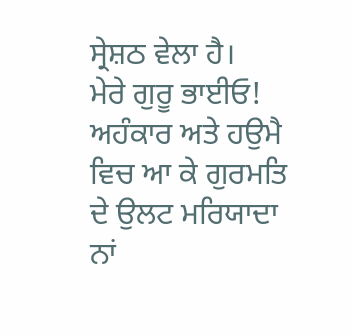ਸ੍ਰੇਸ਼ਠ ਵੇਲਾ ਹੈ।
ਮੇਰੇ ਗੁਰੂ ਭਾਈਓ! ਅਹੰਕਾਰ ਅਤੇ ਹਉਮੈ ਵਿਚ ਆ ਕੇ ਗੁਰਮਤਿ ਦੇ ਉਲਟ ਮਰਿਯਾਦਾ ਨਾਂ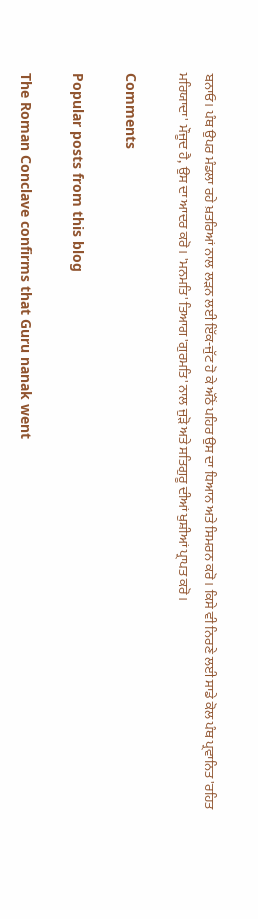ਬਨਾਓ। ਪੰਥ ਉਪਰ ਮੰਡਲਾ ਰਹੇ ਖ਼ਤਰਿਆਂ ਨਾਲ ਲੜਨ ਲਈ ਇੱਕ-ਜੁੱਟ ਹੋ ਕੇ ਅੱਠੋਂ ਪਹਿਰ ਉਸ ਦਾ ਧਿਆਨ ਅਤੇ ਸਿਮਰਨ ਕਰੋ। ਕਿਸੇ ਵੀ ਨਿਰਣੇ ਲਈ ਸਾਡੇ ਕੋਲ ਪੰਥ ਪ੍ਰਵਾਨਿਤ 'ਰਹਿਤ ਮਰਿਯਾਦਾ' ਮੌਜੂਦ ਹੈ, ਉਸ ਦਾ ਆਦਰ ਕਰੋ। 'ਮਨਮਤਿ' ਤਿਆਗ 'ਗੁਰਮਤਿ' ਨਾਲ ਜੁੜੋ ਅਤੇ ਸਤਿਗੁਰੂ ਦੀਆਂ ਖੁਸ਼ੀਆਂ ਪ੍ਰਾਪਤ ਕਰੋ।

Comments

Popular posts from this blog

The Roman Conclave confirms that Guru nanak went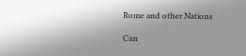Rome and other Nations

Can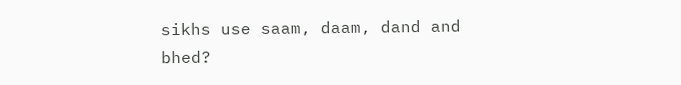sikhs use saam, daam, dand and bhed?